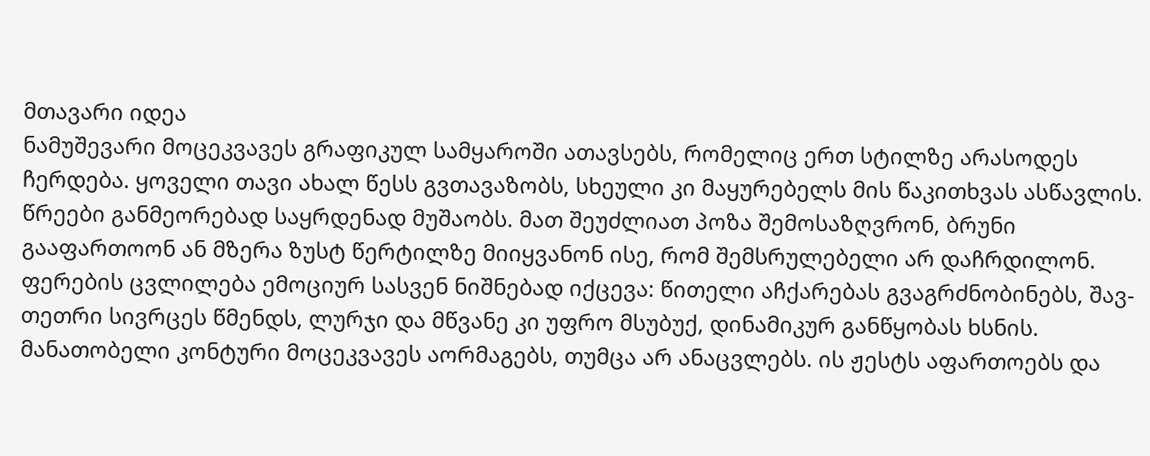მთავარი იდეა
ნამუშევარი მოცეკვავეს გრაფიკულ სამყაროში ათავსებს, რომელიც ერთ სტილზე არასოდეს ჩერდება. ყოველი თავი ახალ წესს გვთავაზობს, სხეული კი მაყურებელს მის წაკითხვას ასწავლის.
წრეები განმეორებად საყრდენად მუშაობს. მათ შეუძლიათ პოზა შემოსაზღვრონ, ბრუნი გააფართოონ ან მზერა ზუსტ წერტილზე მიიყვანონ ისე, რომ შემსრულებელი არ დაჩრდილონ.
ფერების ცვლილება ემოციურ სასვენ ნიშნებად იქცევა: წითელი აჩქარებას გვაგრძნობინებს, შავ-თეთრი სივრცეს წმენდს, ლურჯი და მწვანე კი უფრო მსუბუქ, დინამიკურ განწყობას ხსნის.
მანათობელი კონტური მოცეკვავეს აორმაგებს, თუმცა არ ანაცვლებს. ის ჟესტს აფართოებს და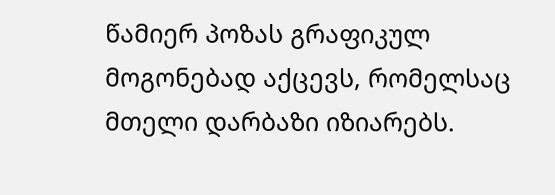წამიერ პოზას გრაფიკულ მოგონებად აქცევს, რომელსაც მთელი დარბაზი იზიარებს.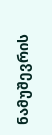ნამუშევრის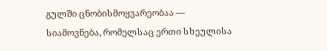გულში ცნობისმოყვარეობაა — სიამოვნება, რომელსაც ერთი სხეულისა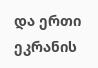და ერთი ეკრანის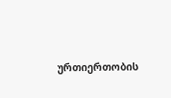ურთიერთობის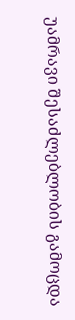უამრავი შესაძლებლობის გამოცდა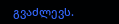გვაძლევს.